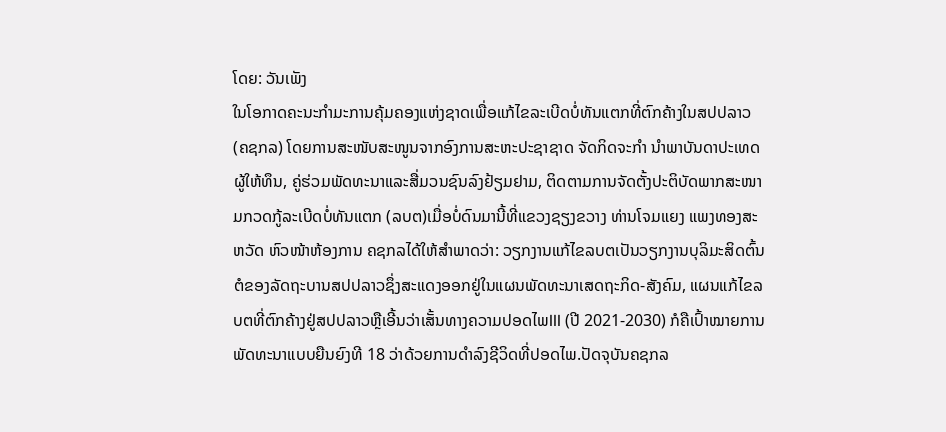ໂດຍ: ວັນເພັງ
ໃນໂອກາດຄະນະກໍາມະການຄຸ້ມຄອງແຫ່ງຊາດເພື່ອແກ້ໄຂລະເບີດບໍ່ທັນແຕກທີ່ຕົກຄ້າງໃນສປປລາວ (ຄຊກລ) ໂດຍການສະໜັບສະໜູນຈາກອົງການສະຫະປະຊາຊາດ ຈັດກິດຈະກໍາ ນໍາພາບັນດາປະເທດຜູ້ໃຫ້ທຶນ, ຄູ່ຮ່ວມພັດທະນາແລະສື່ມວນຊົນລົງຢ້ຽມຢາມ, ຕິດຕາມການຈັດຕັ້ງປະຕິບັດພາກສະໜາມກວດກູ້ລະເບີດບໍ່ທັນແຕກ (ລບຕ)ເມື່ອບໍ່ດົນມານີ້ທີ່ແຂວງຊຽງຂວາງ ທ່ານໂຈມແຍງ ແພງທອງສະຫວັດ ຫົວໜ້າຫ້ອງການ ຄຊກລໄດ້ໃຫ້ສຳພາດວ່າ: ວຽກງານແກ້ໄຂລບຕເປັນວຽກງານບຸລິມະສິດຕົ້ນຕໍຂອງລັດຖະບານສປປລາວຊຶ່ງສະແດງອອກຢູ່ໃນແຜນພັດທະນາເສດຖະກິດ-ສັງຄົມ, ແຜນແກ້ໄຂລບຕທີ່ຕົກຄ້າງຢູ່ສປປລາວຫຼືເອີ້ນວ່າເສັ້ນທາງຄວາມປອດໄພIII (ປີ 2021-2030) ກໍຄືເປົ້າໝາຍການພັດທະນາແບບຍືນຍົງທີ 18 ວ່າດ້ວຍການດຳລົງຊີວິດທີ່ປອດໄພ.ປັດຈຸບັນຄຊກລ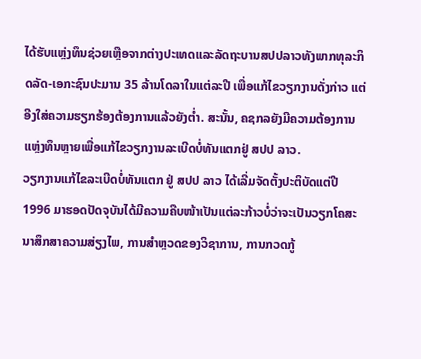ໄດ້ຮັບແຫຼ່ງທຶນຊ່ວຍເຫຼືອຈາກຕ່າງປະເທດແລະລັດຖະບານສປປລາວທັງພາກທຸລະກິດລັດ-ເອກະຊົນປະມານ 35 ລ້ານໂດລາໃນແຕ່ລະປີ ເພື່ອແກ້ໄຂວຽກງານດັ່ງກ່າວ ແຕ່ອີງໃສ່ຄວາມຮຽກຮ້ອງຕ້ອງການແລ້ວຍັງຕໍ່າ. ສະນັ້ນ, ຄຊກລຍັງມີຄວາມຕ້ອງການແຫຼ່ງທຶນຫຼາຍເພື່ອແກ້ໄຂວຽກງານລະເບີດບໍ່ທັນແຕກຢູ່ ສປປ ລາວ.
ວຽກງານແກ້ໄຂລະເບີດບໍ່ທັນແຕກ ຢູ່ ສປປ ລາວ ໄດ້ເລີ່ມຈັດຕັ້ງປະຕິບັດແຕ່ປີ 1996 ມາຮອດປັດຈຸບັນໄດ້ມີຄວາມຄືບໜ້າເປັນແຕ່ລະກ້າວບໍ່ວ່າຈະເປັນວຽກໂຄສະນາສຶກສາຄວາມສ່ຽງໄພ, ການສຳຫຼວດຂອງວິຊາການ, ການກວດກູ້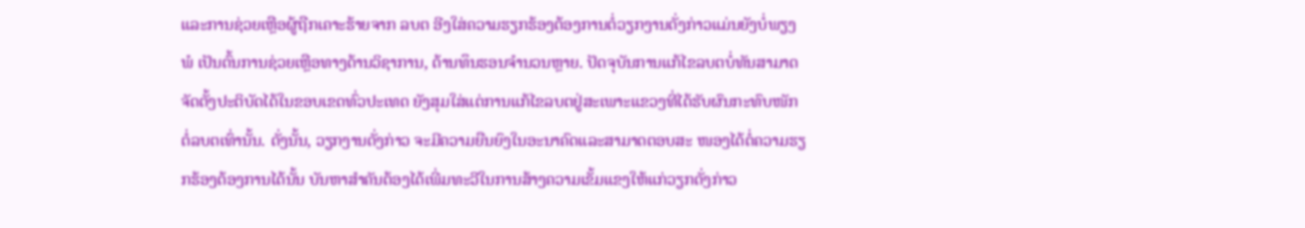ແລະການຊ່ວຍເຫຼືອຜູ້ຖືກເຄາະຮ້າຍຈາກ ລບຕ ອີງໃສ່ຄວາມຮຽກຮ້ອງຕ້ອງການຕໍ່ວຽກງານດັ່ງກ່າວແມ່ນຍັງບໍ່ພຽງພໍ ເປັນຕົ້ນການຊ່ວຍເຫຼືອທາງດ້ານວິຊາການ, ດ້ານທຶນຮອນຈຳນວນຫຼາຍ. ປັດຈຸບັນການແກ້ໄຂລບຕບໍ່ທັນສາມາດຈັດຕັ້ງປະຕິບັດໄດ້ໃນຂອບເຂດທົ່ວປະເທດ ຍັງສຸມໃສ່ແຕ່ການແກ້ໄຂລບຕຢູ່ສະເພາະແຂວງທີ່ໄດ້ຮັບຜົນກະທົບໜັກຕໍ່ລບຕເທົ່ານັ້ນ. ດັ່ງນັ້ນ, ວຽກງານດັ່ງກ່າວ ຈະມີຄວາມຍືນຍົງໃນອະນາຄົດແລະສາມາດຕອບສະ ໜອງໄດ້ຕໍ່ຄວາມຮຽກຮ້ອງຕ້ອງການໄດ້ນັ້ນ ບັນຫາສໍາຄັນຕ້ອງໄດ້ເພີ່ມທະວີໃນການສ້າງຄວາມເຂັ້ມແຂງໃຫ້ແກ່ວຽກດັ່ງກ່າວ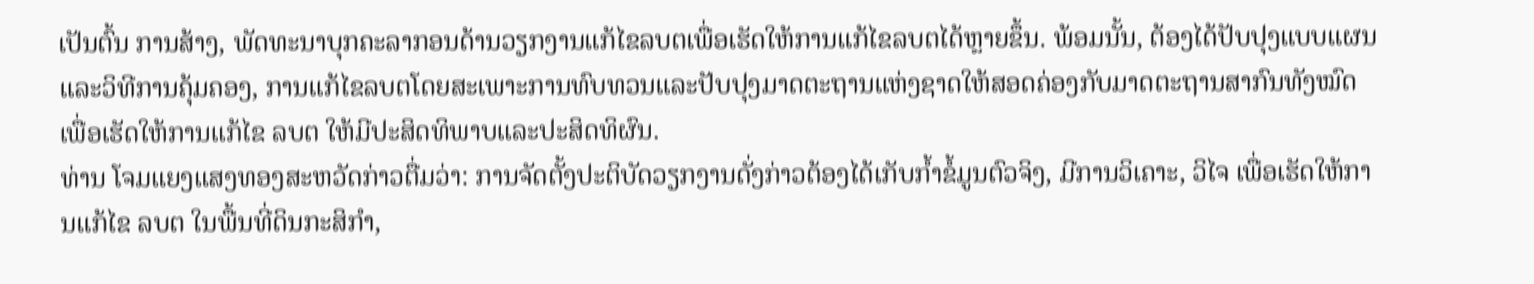ເປັນຕົ້ນ ການສ້າງ, ພັດທະນາບຸກຄະລາກອນດ້ານວຽກງານແກ້ໄຂລບຕເພື່ອເຮັດໃຫ້ການແກ້ໄຂລບຕໄດ້ຫຼາຍຂຶ້ນ. ພ້ອມນັ້ນ, ຕ້ອງໄດ້ປັບປຸງແບບແຜນແລະວິທີການຄຸ້ມຄອງ, ການແກ້ໄຂລບຕໂດຍສະເພາະການທົບທວນແລະປັບປຸງມາດຕະຖານແຫ່ງຊາດໃຫ້ສອດຄ່ອງກັບມາດຕະຖານສາກົນທັງໝົດເພື່ອເຮັດໃຫ້ການແກ້ໄຂ ລບຕ ໃຫ້ມີປະສິດທິພາບແລະປະສິດທິຜົນ.
ທ່ານ ໂຈມແຍງແສງທອງສະຫວັດກ່າວຕື່ມວ່າ: ການຈັດຕັ້ງປະຕິບັດວຽກງານດັ່ງກ່າວຕ້ອງໄດ້ເກັບກໍ້າຂໍ້ມູນຕົວຈິງ, ມີການວິເຄາະ, ວິໄຈ ເພື່ອເຮັດໃຫ້ການແກ້ໄຂ ລບຕ ໃນພື້ນທີ່ດິນກະສິກຳ,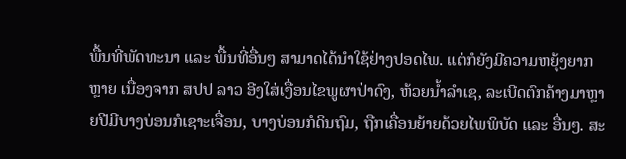ພື້ນທີ່ພັດທະນາ ແລະ ພື້ນທີ່ອື່ນໆ ສາມາດໄດ້ນຳໃຊ້ຢ່າງປອດໄພ. ແຕ່ກໍຍັງມີຄວາມຫຍຸ້ງຍາກຫຼາຍ ເນື່ອງຈາກ ສປປ ລາວ ອີງໃສ່ເງື່ອນໄຂພູຜາປ່າດົງ, ຫ້ວຍນໍ້າລຳເຊ, ລະເບີດຕົກຄ້າງມາຫຼາຍປີມີບາງບ່ອນກໍເຊາະເຈື່ອນ, ບາງບ່ອນກໍດິນຖົມ, ຖືກເຄື່ອນຍ້າຍດ້ວຍໄພພິບັດ ແລະ ອື່ນໆ. ສະ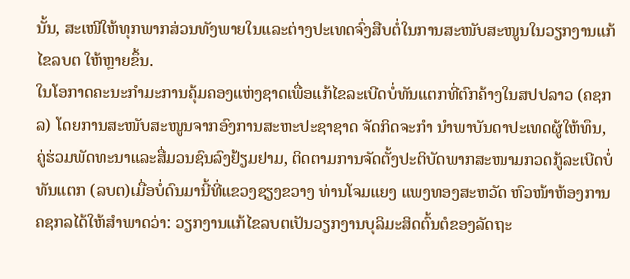ນັ້ນ, ສະເໜີໃຫ້ທຸກພາກສ່ວນທັງພາຍໃນແລະຕ່າງປະເທດຈົ່ງສືບຕໍ່ໃນການສະໜັບສະໜູນໃນວຽກງານແກ້ໄຂລບຕ ໃຫ້ຫຼາຍຂຶ້ນ.
ໃນໂອກາດຄະນະກໍາມະການຄຸ້ມຄອງແຫ່ງຊາດເພື່ອແກ້ໄຂລະເບີດບໍ່ທັນແຕກທີ່ຕົກຄ້າງໃນສປປລາວ (ຄຊກລ) ໂດຍການສະໜັບສະໜູນຈາກອົງການສະຫະປະຊາຊາດ ຈັດກິດຈະກໍາ ນໍາພາບັນດາປະເທດຜູ້ໃຫ້ທຶນ, ຄູ່ຮ່ວມພັດທະນາແລະສື່ມວນຊົນລົງຢ້ຽມຢາມ, ຕິດຕາມການຈັດຕັ້ງປະຕິບັດພາກສະໜາມກວດກູ້ລະເບີດບໍ່ທັນແຕກ (ລບຕ)ເມື່ອບໍ່ດົນມານີ້ທີ່ແຂວງຊຽງຂວາງ ທ່ານໂຈມແຍງ ແພງທອງສະຫວັດ ຫົວໜ້າຫ້ອງການ ຄຊກລໄດ້ໃຫ້ສຳພາດວ່າ: ວຽກງານແກ້ໄຂລບຕເປັນວຽກງານບຸລິມະສິດຕົ້ນຕໍຂອງລັດຖະ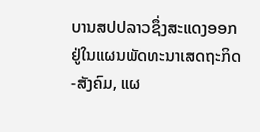ບານສປປລາວຊຶ່ງສະແດງອອກຢູ່ໃນແຜນພັດທະນາເສດຖະກິດ-ສັງຄົມ, ແຜ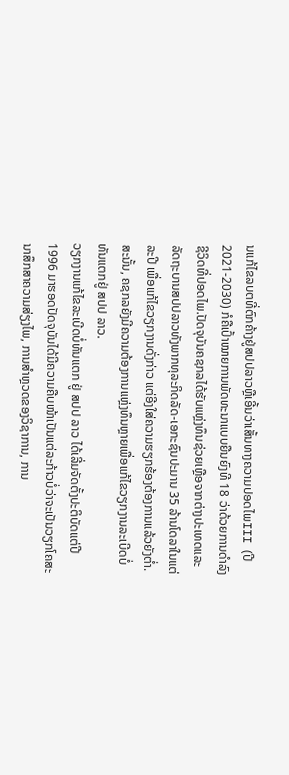ນແກ້ໄຂລບຕທີ່ຕົກຄ້າງຢູ່ສປປລາວຫຼືເອີ້ນວ່າເສັ້ນທາງຄວາມປອດໄພIII (ປີ 2021-2030) ກໍຄືເປົ້າໝາຍການພັດທະນາແບບຍືນຍົງທີ 18 ວ່າດ້ວຍການດຳລົງຊີວິດທີ່ປອດໄພ.ປັດຈຸບັນຄຊກລໄດ້ຮັບແຫຼ່ງທຶນຊ່ວຍເຫຼືອຈາກຕ່າງປະເທດແລະລັດຖະບານສປປລາວທັງພາກທຸລະກິດລັດ-ເອກະຊົນປະມານ 35 ລ້ານໂດລາໃນແຕ່ລະປີ ເພື່ອແກ້ໄຂວຽກງານດັ່ງກ່າວ ແຕ່ອີງໃສ່ຄວາມຮຽກຮ້ອງຕ້ອງການແລ້ວຍັງຕໍ່າ. ສະນັ້ນ, ຄຊກລຍັງມີຄວາມຕ້ອງການແຫຼ່ງທຶນຫຼາຍເພື່ອແກ້ໄຂວຽກງານລະເບີດບໍ່ທັນແຕກຢູ່ ສປປ ລາວ.
ວຽກງານແກ້ໄຂລະເບີດບໍ່ທັນແຕກ ຢູ່ ສປປ ລາວ ໄດ້ເລີ່ມຈັດຕັ້ງປະຕິບັດແຕ່ປີ 1996 ມາຮອດປັດຈຸບັນໄດ້ມີຄວາມຄືບໜ້າເປັນແຕ່ລະກ້າວບໍ່ວ່າຈະເປັນວຽກໂຄສະນາສຶກສາຄວາມສ່ຽງໄພ, ການສຳຫຼວດຂອງວິຊາການ, ການ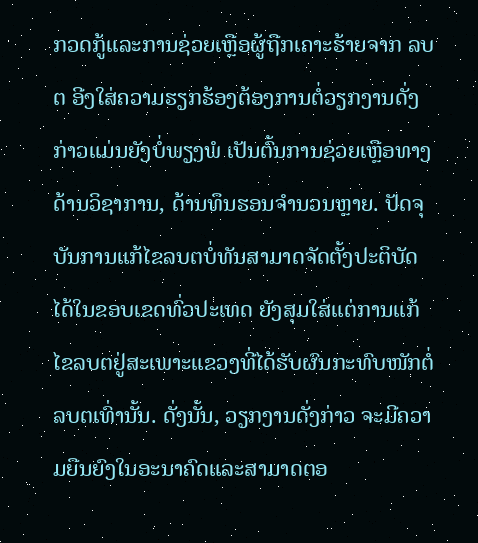ກວດກູ້ແລະການຊ່ວຍເຫຼືອຜູ້ຖືກເຄາະຮ້າຍຈາກ ລບຕ ອີງໃສ່ຄວາມຮຽກຮ້ອງຕ້ອງການຕໍ່ວຽກງານດັ່ງກ່າວແມ່ນຍັງບໍ່ພຽງພໍ ເປັນຕົ້ນການຊ່ວຍເຫຼືອທາງດ້ານວິຊາການ, ດ້ານທຶນຮອນຈຳນວນຫຼາຍ. ປັດຈຸບັນການແກ້ໄຂລບຕບໍ່ທັນສາມາດຈັດຕັ້ງປະຕິບັດໄດ້ໃນຂອບເຂດທົ່ວປະເທດ ຍັງສຸມໃສ່ແຕ່ການແກ້ໄຂລບຕຢູ່ສະເພາະແຂວງທີ່ໄດ້ຮັບຜົນກະທົບໜັກຕໍ່ລບຕເທົ່ານັ້ນ. ດັ່ງນັ້ນ, ວຽກງານດັ່ງກ່າວ ຈະມີຄວາມຍືນຍົງໃນອະນາຄົດແລະສາມາດຕອ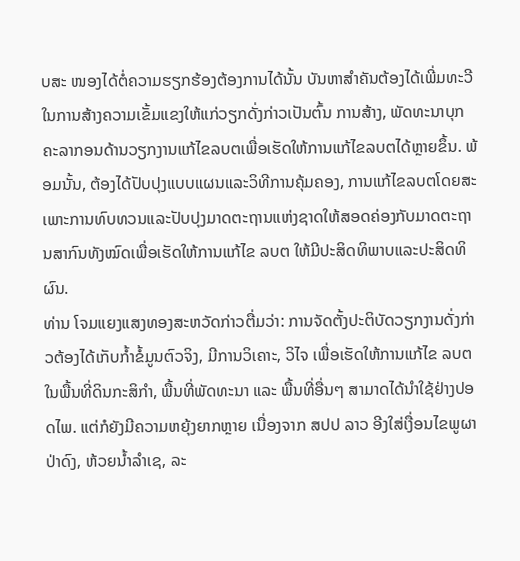ບສະ ໜອງໄດ້ຕໍ່ຄວາມຮຽກຮ້ອງຕ້ອງການໄດ້ນັ້ນ ບັນຫາສໍາຄັນຕ້ອງໄດ້ເພີ່ມທະວີໃນການສ້າງຄວາມເຂັ້ມແຂງໃຫ້ແກ່ວຽກດັ່ງກ່າວເປັນຕົ້ນ ການສ້າງ, ພັດທະນາບຸກຄະລາກອນດ້ານວຽກງານແກ້ໄຂລບຕເພື່ອເຮັດໃຫ້ການແກ້ໄຂລບຕໄດ້ຫຼາຍຂຶ້ນ. ພ້ອມນັ້ນ, ຕ້ອງໄດ້ປັບປຸງແບບແຜນແລະວິທີການຄຸ້ມຄອງ, ການແກ້ໄຂລບຕໂດຍສະເພາະການທົບທວນແລະປັບປຸງມາດຕະຖານແຫ່ງຊາດໃຫ້ສອດຄ່ອງກັບມາດຕະຖານສາກົນທັງໝົດເພື່ອເຮັດໃຫ້ການແກ້ໄຂ ລບຕ ໃຫ້ມີປະສິດທິພາບແລະປະສິດທິຜົນ.
ທ່ານ ໂຈມແຍງແສງທອງສະຫວັດກ່າວຕື່ມວ່າ: ການຈັດຕັ້ງປະຕິບັດວຽກງານດັ່ງກ່າວຕ້ອງໄດ້ເກັບກໍ້າຂໍ້ມູນຕົວຈິງ, ມີການວິເຄາະ, ວິໄຈ ເພື່ອເຮັດໃຫ້ການແກ້ໄຂ ລບຕ ໃນພື້ນທີ່ດິນກະສິກຳ, ພື້ນທີ່ພັດທະນາ ແລະ ພື້ນທີ່ອື່ນໆ ສາມາດໄດ້ນຳໃຊ້ຢ່າງປອດໄພ. ແຕ່ກໍຍັງມີຄວາມຫຍຸ້ງຍາກຫຼາຍ ເນື່ອງຈາກ ສປປ ລາວ ອີງໃສ່ເງື່ອນໄຂພູຜາປ່າດົງ, ຫ້ວຍນໍ້າລຳເຊ, ລະ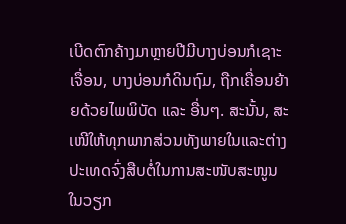ເບີດຕົກຄ້າງມາຫຼາຍປີມີບາງບ່ອນກໍເຊາະເຈື່ອນ, ບາງບ່ອນກໍດິນຖົມ, ຖືກເຄື່ອນຍ້າຍດ້ວຍໄພພິບັດ ແລະ ອື່ນໆ. ສະນັ້ນ, ສະເໜີໃຫ້ທຸກພາກສ່ວນທັງພາຍໃນແລະຕ່າງປະເທດຈົ່ງສືບຕໍ່ໃນການສະໜັບສະໜູນໃນວຽກ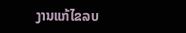ງານແກ້ໄຂລບ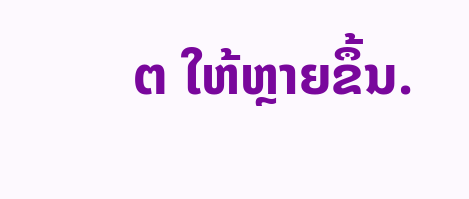ຕ ໃຫ້ຫຼາຍຂຶ້ນ.